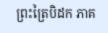ព្រះត្រៃបិដក ភាគ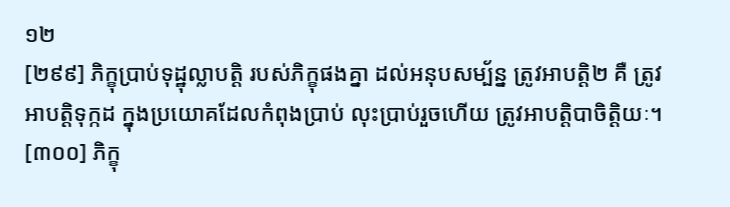១២
[២៩៩] ភិក្ខុប្រាប់ទុដ្ឋុល្លាបត្ដិ របស់ភិក្ខុផងគ្នា ដល់អនុបសម្ប័ន្ន ត្រូវអាបត្ដិ២ គឺ ត្រូវអាបត្ដិទុក្កដ ក្នុងប្រយោគដែលកំពុងប្រាប់ លុះប្រាប់រួចហើយ ត្រូវអាបត្ដិបាចិត្ដិយៈ។
[៣០០] ភិក្ខុ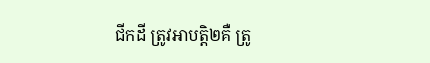ជីកដី ត្រូវអាបត្ដិ២គឺ ត្រូ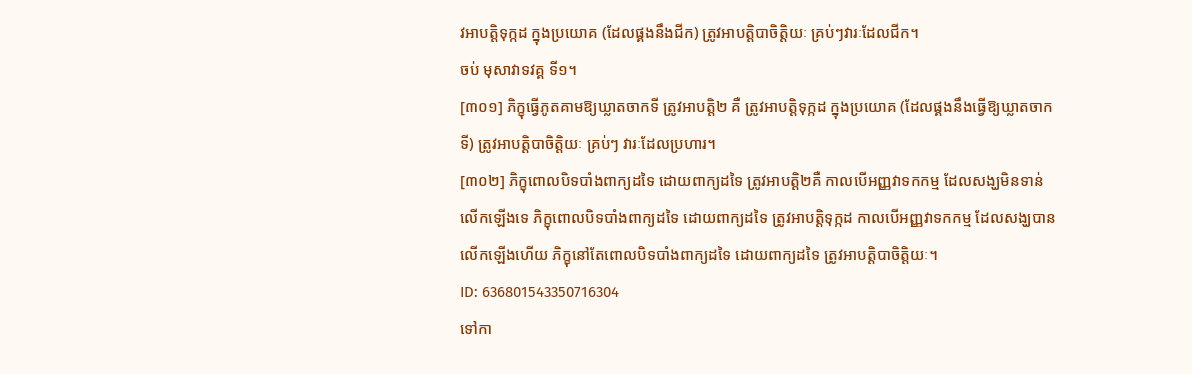វអាបត្ដិទុក្កដ ក្នុងប្រយោគ (ដែលផ្គងនឹងជីក) ត្រូវអាបត្ដិបាចិត្ដិយៈ គ្រប់ៗវារៈដែលជីក។
ចប់ មុសាវាទវគ្គ ទី១។
[៣០១] ភិក្ខុធ្វើភូតគាមឱ្យឃ្លាតចាកទី ត្រូវអាបត្ដិ២ គឺ ត្រូវអាបត្ដិទុក្កដ ក្នុងប្រយោគ (ដែលផ្គងនឹងធ្វើឱ្យឃ្លាតចាកទី) ត្រូវអាបត្ដិបាចិត្ដិយៈ គ្រប់ៗ វារៈដែលប្រហារ។
[៣០២] ភិក្ខុពោលបិទបាំងពាក្យដទៃ ដោយពាក្យដទៃ ត្រូវអាបត្ដិ២គឺ កាលបើអញ្ញវាទកកម្ម ដែលសង្ឃមិនទាន់លើកឡើងទេ ភិក្ខុពោលបិទបាំងពាក្យដទៃ ដោយពាក្យដទៃ ត្រូវអាបត្ដិទុក្កដ កាលបើអញ្ញវាទកកម្ម ដែលសង្ឃបានលើកឡើងហើយ ភិក្ខុនៅតែពោលបិទបាំងពាក្យដទៃ ដោយពាក្យដទៃ ត្រូវអាបត្ដិបាចិត្ដិយៈ។
ID: 636801543350716304
ទៅកា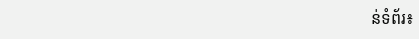ន់ទំព័រ៖